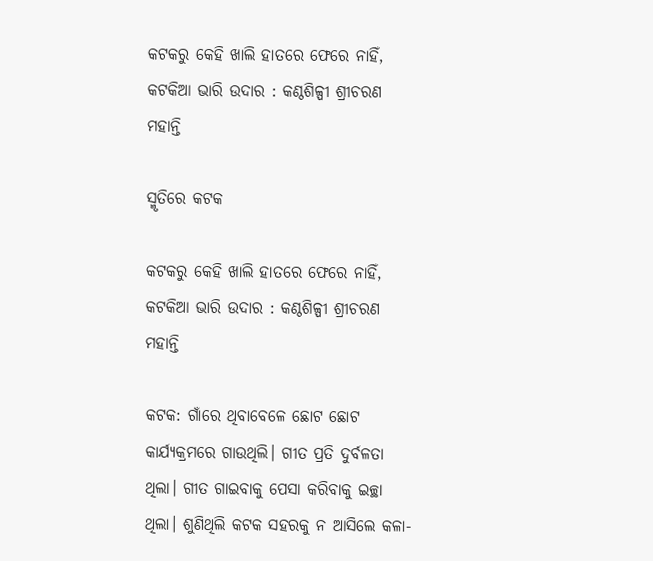କଟକରୁ କେହି ଖାଲି ହାତରେ ଫେରେ ନାହିଁ, କଟକିଆ ଭାରି ଉଦାର : କଣ୍ଠଶିଳ୍ପୀ ଶ୍ରୀଚରଣ ମହାନ୍ତି

ସ୍ମୃତିରେ କଟକ

କଟକରୁ କେହି ଖାଲି ହାତରେ ଫେରେ ନାହିଁ, କଟକିଆ ଭାରି ଉଦାର : କଣ୍ଠଶିଳ୍ପୀ ଶ୍ରୀଚରଣ ମହାନ୍ତି

କଟକ: ଗାଁରେ ଥିବାବେଳେ ଛୋଟ ଛୋଟ କାର୍ଯ୍ୟକ୍ରମରେ ଗାଉଥିଲି। ଗୀତ ପ୍ରତି ଦୁର୍ବଳତା ଥିଲା। ଗୀତ ଗାଇବାକୁ ପେସା କରିବାକୁ ଇଚ୍ଛା ଥିଲା। ଶୁଣିଥିଲି କଟକ ସହରକୁ ନ ଆସିଲେ କଳା-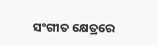ସଂଗୀତ କ୍ଷେତ୍ରରେ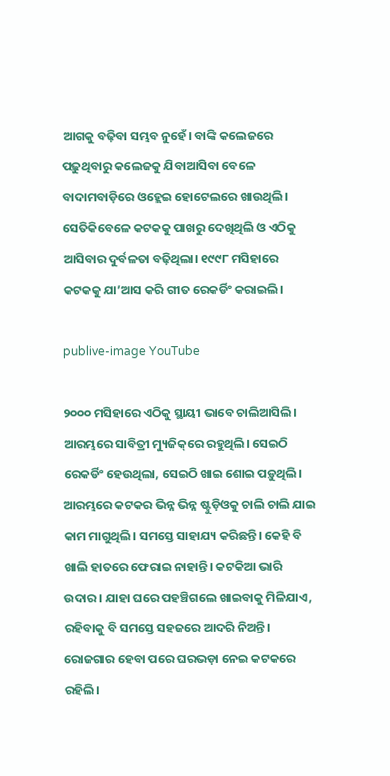ଆଗକୁ ବଢ଼ିବା ସମ୍ଭବ ନୁହେଁ। ବାଙ୍କି କଲେଜରେ ପଢ଼ୁଥିବାରୁ କଲେଜକୁ ଯିବାଆସିବା ବେଳେ ବାଦାମବାଡ଼ିରେ ଓହ୍ଲେଇ ହୋଟେଲରେ ଖାଉଥିଲି। ସେତିକିବେଳେ କଟକକୁ ପାଖରୁ ଦେଖିଥିଲି ଓ ଏଠିକୁ ଆସିବାର ଦୁର୍ବଳତା ବଢ଼ିଥିଲା। ୧୯୯୮ ମସିହାରେ କଟକକୁ ଯା’ଆସ କରି ଗୀତ ରେକର୍ଡିଂ କରାଇଲି।

publive-image YouTube

୨୦୦୦ ମସିହାରେ ଏଠିକୁ ସ୍ଥାୟୀ ଭାବେ ଚାଲିଆସିଲି। ଆରମ୍ଭରେ ସାବିତ୍ରୀ ମ୍ୟୁଜିକ୍‌ରେ ରହୁଥିଲି। ସେଇଠି ରେକର୍ଡିଂ ହେଉଥିଲା, ସେଇଠି ଖାଇ ଶୋଇ ପଡ଼ୁଥିଲି। ଆରମ୍ଭରେ କଟକର ଭିନ୍ନ ଭିନ୍ନ ଷ୍ଟୁଡ଼ିଓକୁ ଚାଲି ଚାଲି ଯାଇ କାମ ମାଗୁଥିଲି। ସମସ୍ତେ ସାହାଯ୍ୟ କରିଛନ୍ତି। କେହି ବି ଖାଲି ହାତରେ ଫେରାଇ ନାହାନ୍ତି। କଟକିଆ ଭାରି ଉଦାର। ଯାହା ଘରେ ପହଞ୍ଚିଗଲେ ଖାଇବାକୁ ମିଳିଯାଏ, ରହିବାକୁ ବି ସମସ୍ତେ ସହଜରେ ଆଦରି ନିଅନ୍ତି। ରୋଜଗାର ହେବା ପରେ ଘରଭଡ଼ା ନେଇ କଟକରେ ରହିଲି।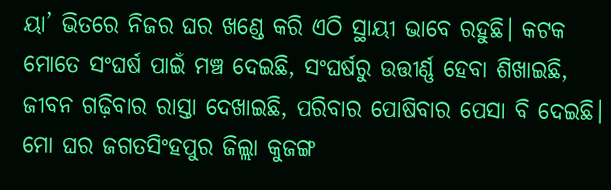ୟା’ ଭିତରେ ନିଜର ଘର ଖଣ୍ଡେ କରି ଏଠି ସ୍ଥାୟୀ ଭାବେ ରହୁଛି। କଟକ ମୋତେ ସଂଘର୍ଷ ପାଇଁ ମଞ୍ଚ ଦେଇଛି, ସଂଘର୍ଷରୁ ଉତ୍ତୀର୍ଣ୍ଣ ହେବା ଶିଖାଇଛି, ଜୀବନ ଗଢ଼ିବାର ରାସ୍ତା ଦେଖାଇଛି, ପରିବାର ପୋଷିବାର ପେସା ବି ଦେଇଛି। ମୋ ଘର ଜଗତସିଂହପୁର ଜିଲ୍ଲା କୁଜଙ୍ଗ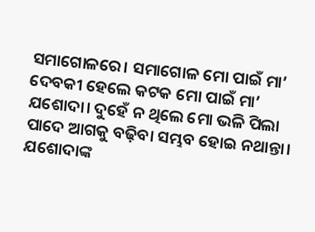ସମାଗୋଳରେ। ସମାଗୋଳ ମୋ ପାଇଁ ମା’ ଦେବକୀ ହେଲେ କଟକ ମୋ ପାଇଁ ମା’ ଯଶୋଦା। ଦୁହେଁ ନ ଥିଲେ ମୋ ଭଳି ପିଲା ପାଦେ ଆଗକୁ ବଢ଼ିବା ସମ୍ଭବ ହୋଇ ନଥାନ୍ତା। ଯଶୋଦାଙ୍କ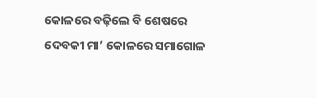କୋଳରେ ବଢ଼ିଲେ ବି ଶେଷରେ ଦେବକୀ ମା’ କୋଳରେ ସମାଗୋଳ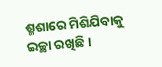ଶ୍ମଶାରେ ମିଶିଯିବାକୁ ଇଚ୍ଛା ରଖିଛି।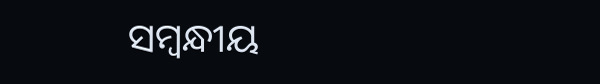ସମ୍ବନ୍ଧୀୟ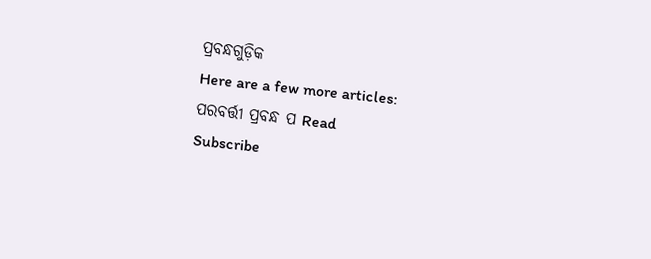ପ୍ରବନ୍ଧଗୁଡ଼ିକ
Here are a few more articles:
ପରବର୍ତ୍ତୀ ପ୍ରବନ୍ଧ ପ Read
Subscribe